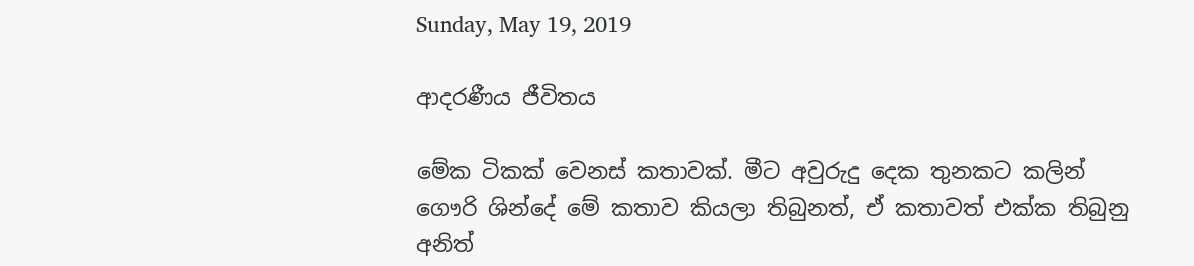Sunday, May 19, 2019

ආදරණීය ජීවිතය

මේක ටිකක් වෙනස් කතාවක්. මීට අවුරුදු දෙක තුනකට කලින් ගෞරි ශින්දේ මේ කතාව කියලා තිබුනත්, ඒ කතාවත් එක්ක තිබුනු අනිත්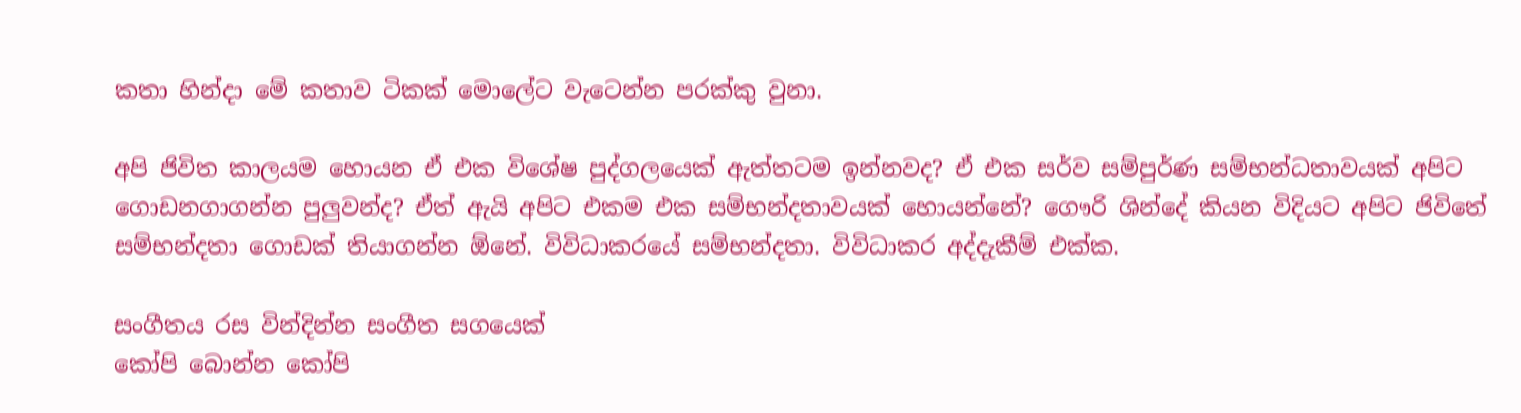කතා හින්දා මේ කතාව ටිකක් මොලේට වැටෙන්න පරක්කු වුනා.

අපි ජිවිත කාලයම හොයන ඒ එක විශේෂ පුද්ගලයෙක් ඇත්තටම ඉන්නවද? ඒ එක සර්ව සම්පුර්ණ සම්භන්ධතාවයක් අපිට ගොඩනගාගන්න පුලුවන්ද? ඒත් ඇයි අපිට එකම එක සම්භන්දතාවයක් හොයන්නේ? ගෞරි ශින්දේ කියන විදියට අපිට ජිවිතේ සම්භන්දතා ගොඩක් තියාගන්න ඕනේ. විවිධාකරයේ සම්භන්දතා. විවිධාකර අද්දැකීම් එක්ක.

සංගීතය රස වින්දින්න සංගීත සගයෙක්
කෝපි බොන්න කෝපි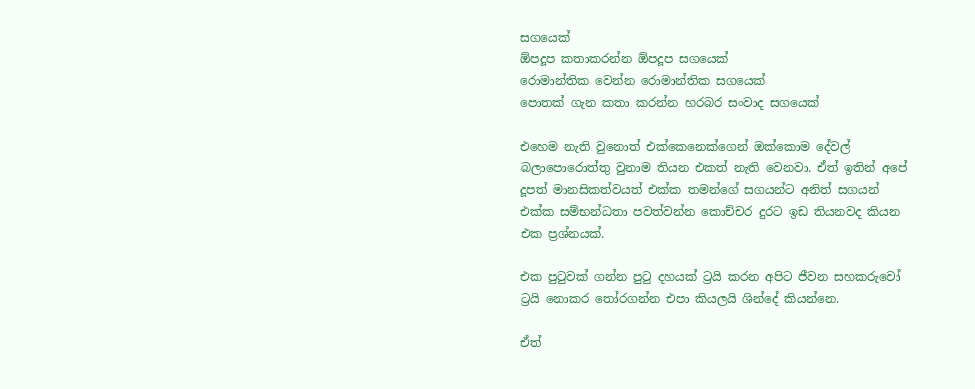සගයෙක්
ඕපදූප කතාකරන්න ඕපදූප සගයෙක්
රොමාන්තික වෙන්න රොමාන්තික සගයෙක්
පොතක් ගැන කතා කරන්න හරබර සංවාද සගයෙක්

එහෙම නැති වුනොත් එක්කෙනෙක්ගෙන් ඔක්කොම දේවල් බලාපොරොත්තු වුනාම තියන එකත් නැති වෙනවා. ඒත් ඉතින් අපේ දූපත් මානසිකත්වයත් එක්ක තමන්ගේ සගයන්ට අනිත් සගයන් එක්ක සම්භන්ධතා පවත්වන්න කොච්චර දුරට ඉඩ තියනවද කියන එක ප්‍රශ්නයක්.

එක පුටුවක් ගන්න පුටු දහයක් ට්‍රයි කරන අපිට ජීවන සහකරුවෝ ට්‍රයි නොකර තෝරගන්න එපා කියලයි ශින්දේ කියන්නෙ.

ඒත්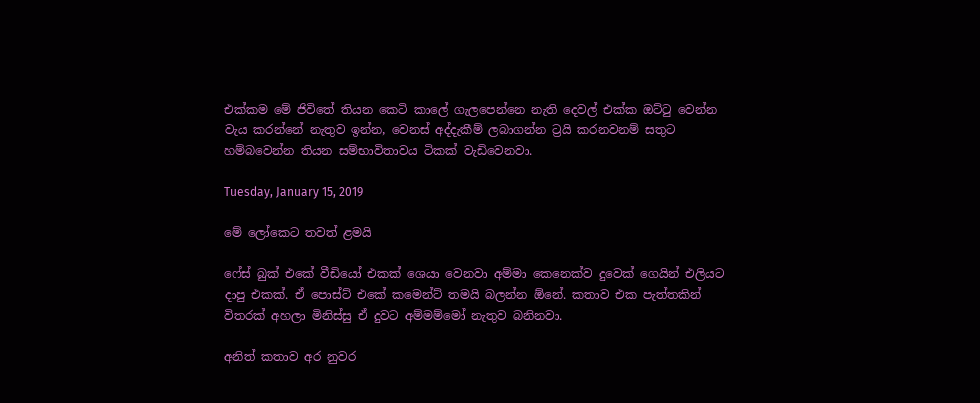එක්කම මේ ජිවිතේ තියන කෙටි කාලේ ගැලපෙන්නෙ නැති දෙවල් එක්ක ඔට්ටු වෙන්න වැය කරන්නේ නැතුව ඉන්න, වෙනස් අද්දැකීම් ලබාගන්න ට්‍රයි කරනවනම් සතුට හම්බවෙන්න තියන සම්භාවිතාවය ටිකක් වැඩිවෙනවා.

Tuesday, January 15, 2019

මේ ලෝකෙට තවත් ළමයි

ෆේස් බුක් එකේ වීඩියෝ එකක් ශෙයා වෙනවා අම්මා කෙනෙක්ව දුවෙක් ගෙයින් එලියට දාපු එකක්. ඒ පොස්ට් එකේ කමෙන්ට් තමයි බලන්න ඕනේ. කතාව එක පැත්තකින් විතරක් අහලා මිනිස්සු ඒ දුවට අම්මම්මෝ නැතුව බනිනවා.

අනිත් කතාව අර නුවර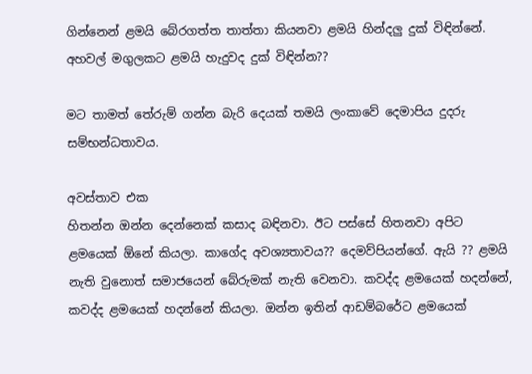ගින්නෙන් ළමයි බේරගත්ත තාත්තා කියනවා ළමයි හින්දලු දුක් විඳින්නේ. අහවල් මගුලකට ළමයි හැදුවද දුක් විඳින්න??

මට තාමත් තේරුම් ගන්න බැරි දෙයක් තමයි ලංකාවේ දෙමාපිය දුදරු සම්භන්ධතාවය.

අවස්තාව එක
හිතන්න ඔන්න දෙන්නෙක් කසාද බඳිනවා. ඊට පස්සේ හිතනවා අපිට ළමයෙක් ඕනේ කියලා. කාගේද අවශ්‍යතාවය?? දෙමව්පියන්ගේ. ඇයි ?? ළමයි නැති වුනොත් සමාජයෙන් බේරුමක් නැති වෙනවා. කවද්ද ළමයෙක් හදන්නේ, කවද්ද ළමයෙක් හදන්නේ කියලා. ඔන්න ඉතින් ආඩම්බරේට ළමයෙක්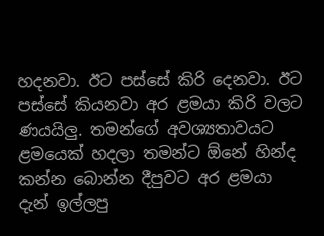හදනවා. ඊට පස්සේ කිරි දෙනවා. ඊට පස්සේ කියනවා අර ළමයා කිරි වලට ණයයිලු. තමන්ගේ අවශ්‍යතාවයට ළමයෙක් හදලා තමන්ට ඕනේ හින්ද කන්න බොන්න දීපුවට අර ළමයා දැන් ඉල්ලපු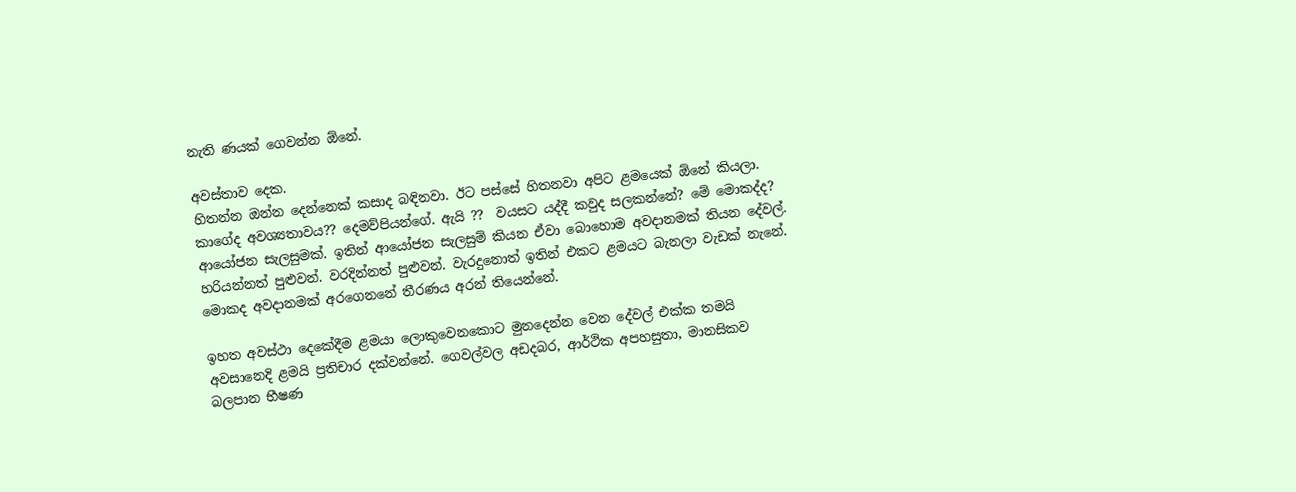නැති ණයක් ගෙවන්න ඕනේ.

අවස්තාව දෙක.
හිතන්න ඔන්න දෙන්නෙක් කසාද බඳිනවා. ඊට පස්සේ හිතනවා අපිට ළමයෙක් ඕනේ කියලා. කාගේද අවශ්‍යතාවය?? දෙමව්පියන්ගේ. ඇයි ??  වයසට යද්දී කවුද සලකන්නේ? මේ මොකද්ද? ආයෝජන සැලසුමක්. ඉතින් ආයෝජන සැලසුම් කියන ඒවා බොහොම අවදානමක් තියන දේවල්. හරියන්නත් පුළුවන්. වරදින්නත් පුළුවන්. වැරදුනොත් ඉතින් එකට ළමයට බැනලා වැඩක් නැනේ. මොකද අවදානමක් අරගෙනනේ තීරණය අරන් තියෙන්නේ.

ඉහත අවස්ථා දෙකේදීම ළමයා ලොකුවෙනකොට මුනදෙන්න වෙන දේවල් එක්ක තමයි අවසානෙදි ළමයි ප්‍රතිචාර දක්වන්නේ. ගෙවල්වල අඩදබර, ආර්ථික අපහසුතා, මානසිකව බලපාන භීෂණ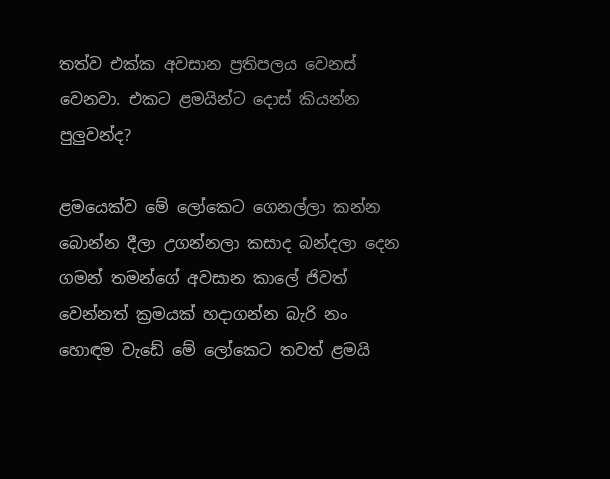තත්ව එක්ක අවසාන ප්‍රතිපලය වෙනස් වෙනවා. එකට ළමයින්ට දොස් කියන්න පුලුවන්ද?

ළමයෙක්ව මේ ලෝකෙට ගෙනල්ලා කන්න බොන්න දීලා උගන්නලා කසාද බන්දලා දෙන ගමන් තමන්ගේ අවසාන කාලේ ජිවත් වෙන්නත් ක්‍රමයක් හදාගන්න බැරි නං හොඳම වැඩේ මේ ලෝකෙට තවත් ළමයි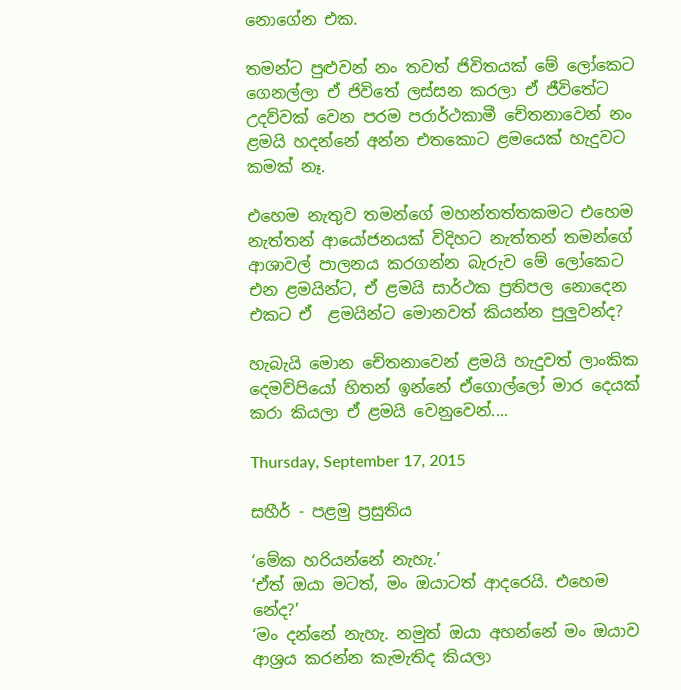නොගේන එක.

තමන්ට පුළුවන් නං තවත් ජිවිතයක් මේ ලෝකෙට ගෙනල්ලා ඒ ජිවිතේ ලස්සන කරලා ඒ ජීවිතේට උදව්වක් වෙන පරම පරාර්ථකාමී චේතනාවෙන් නං ළමයි හදන්නේ අන්න එතකොට ළමයෙක් හැදුවට කමක් නෑ.

එහෙම නැතුව තමන්ගේ මහන්තත්තකමට එහෙම නැත්තන් ආයෝජනයක් විදිහට නැත්තන් තමන්ගේ ආශාවල් පාලනය කරගන්න බැරුව මේ ලෝකෙට එන ළමයින්ට, ඒ ළමයි සාර්ථක ප්‍රතිපල නොදෙන එකට ඒ  ළමයින්ට මොනවත් කියන්න පුලුවන්ද?

හැබැයි මොන චේතනාවෙන් ළමයි හැදුවත් ලාංකික දෙමව්පියෝ හිතන් ඉන්නේ ඒගොල්ලෝ මාර දෙයක් කරා කියලා ඒ ළමයි වෙනුවෙන්....

Thursday, September 17, 2015

සහීර් - පළමු ප්‍රසුතිය

‘මේක හරියන්නේ නැහැ.’
‘ඒත් ඔයා මටත්, මං ඔයාටත් ආදරෙයි. එහෙම නේද?’
‘මං දන්නේ නැහැ. නමුත් ඔයා අහන්නේ මං ඔයාව ආශ්‍රය කරන්න කැමැතිද කියලා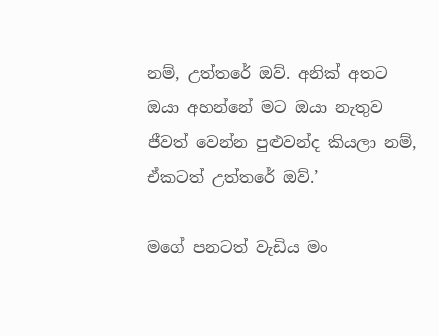නම්, උත්තරේ ඔව්. අනික් අතට ඔයා අහන්නේ මට ඔයා නැතුව ජීවත් වෙන්න පුළුවන්ද කියලා නම්,
ඒකටත් උත්තරේ ඔව්.’

මගේ පනටත් වැඩිය මං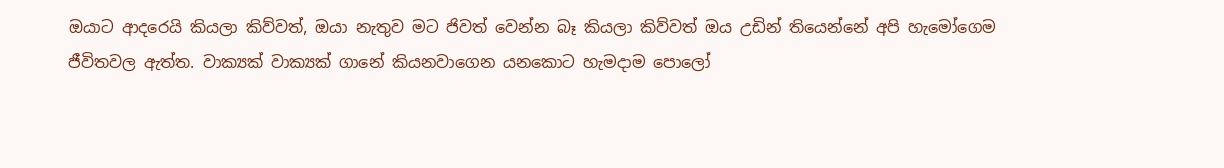ඔයාට ආදරෙයි කියලා කිව්වත්, ඔයා නැතුව මට ජිවත් වෙන්න බෑ කියලා කිව්වත් ඔය උඩින් තියෙන්නේ අපි හැමෝගෙම ජීවිතවල ඇත්ත. වාක්‍යක් වාක්‍යක් ගානේ කියනවාගෙන යනකොට හැමදාම පොලෝ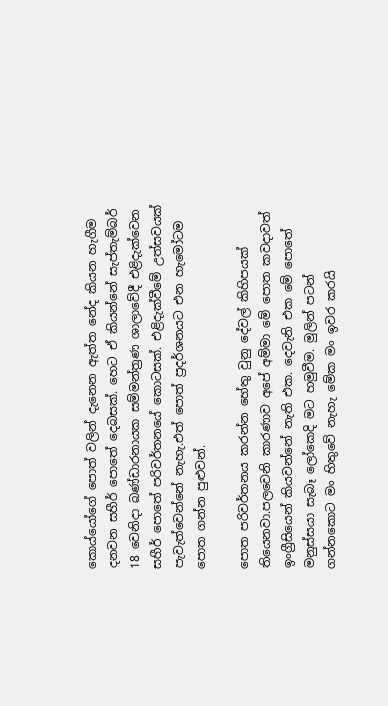කොය්යෝගේ පොත් වලින් දැනෙන ඇත්ත නේද කියන හැගීම දනවන සහීර් පොතේ දෙබසක්. හෙට ඒ කියන්නේ සැප්තැම්බර් 18 වෙනිදා බණ්ඩාරනායක සම්මන්ත්‍රණ ශාලාවේදී එළිදැක්වෙන සහීර් පොතේ පරිවර්තනයේ කොටසක්. එළිදැක්වීමේ උත්සවයක් පැවැත්වෙන්නේ නැහැ.එත් පොත් ප්‍රදර්ශනයට එන හැමෝටම පොත ගන්න පුළුවන්.

පොත පරිවර්තනය කරන්න හේතු වුනු දේවල් කිහිපයක් තියෙනවා.පලවෙනි කාරණාව අපේ අම්මා මේ පොත කවදාවත් ඉංග්‍රීසියෙන් කියවන්නේ නැති එක. දෙවැනි එක මේ පොතේ මනුස්සයා සැබෑ ලෝකෙදි මට හමුවීම. මුලින් පටන් ගන්නකොට මං හිතුවේ නැහැ මේක මං ඉවර කරයි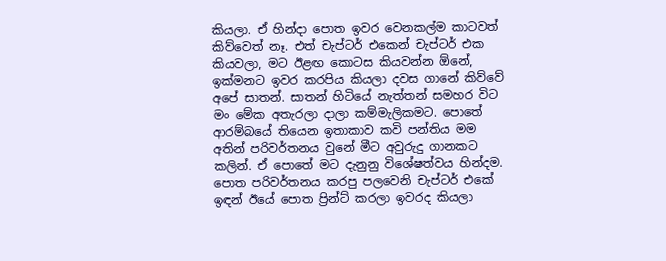කියලා. ඒ හින්දා පොත ඉවර වෙනකල්ම කාටවත් කිව්වෙත් නෑ. එත් චැප්ටර් එකෙන් චැප්ටර් එක කියවලා, මට ඊළඟ කොටස කියවන්න ඕනේ, ඉක්මනට ඉවර කරපිය කියලා දවස ගානේ කිව්වේ අපේ සාතන්. සාතන් හිටියේ නැත්තන් සමහර විට මං මේක අතැරලා දාලා කම්මැලිකමට. පොතේ ආරම්බයේ තියෙන ඉතාකාව කවි පන්තිය මම අතින් පරිවර්තනය වුනේ මීට අවුරුදු ගානකට කලින්. ඒ පොතේ මට දැනුනු විශේෂත්වය හින්දම. පොත පරිවර්තනය කරපු පලවෙනි චැප්ටර් එකේ ඉඳන් ඊයේ පොත ප්‍රින්ට් කරලා ඉවරද කියලා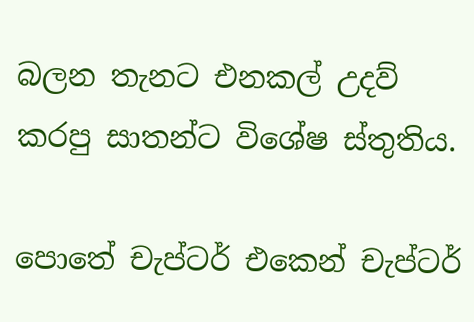බලන තැනට එනකල් උදව් කරපු සාතන්ට විශේෂ ස්තුතිය.

පොතේ චැප්ටර් එකෙන් චැප්ටර්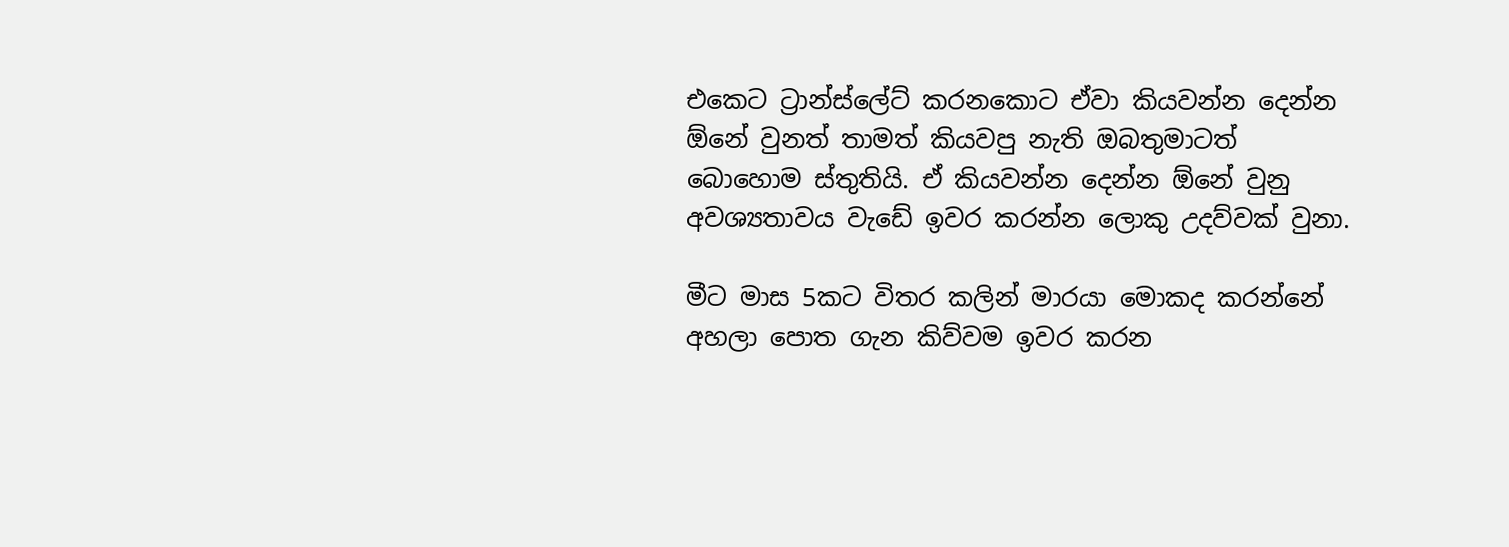එකෙට ට්‍රාන්ස්ලේට් කරනකොට ඒවා කියවන්න දෙන්න ඕනේ වුනත් තාමත් කියවපු නැති ඔබතුමාටත් බොහොම ස්තුතියි. ඒ කියවන්න දෙන්න ඕනේ වුනු අවශ්‍යතාවය වැඩේ ඉවර කරන්න ලොකු උදව්වක් වුනා.

මීට මාස 5කට විතර කලින් මාරයා මොකද කරන්නේ අහලා පොත ගැන කිව්වම ඉවර කරන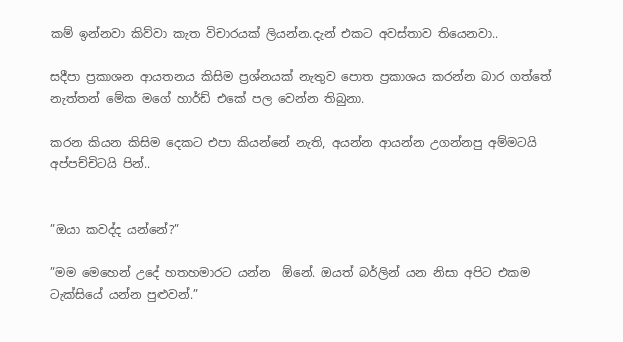කම් ඉන්නවා කිව්වා කැත විචාරයක් ලියන්න.දැන් එකට අවස්තාව තියෙනවා..

සදීපා ප්‍රකාශන ආයතනය කිසිම ප්‍රශ්නයක් නැතුව පොත ප්‍රකාශය කරන්න බාර ගත්තේ නැත්තන් මේක මගේ හාර්ඩ් එකේ පල වෙන්න තිබුනා.

කරන කියන කිසිම දෙකට එපා කියන්නේ නැති, අයන්න ආයන්න උගන්නපු අම්මටයි අප්පච්චිටයි පින්..


”ඔයා කවද්ද යන්නේ?”

”මම මෙහෙන් උදේ හතහමාරට යන්න  ඕනේ. ඔයත් බර්ලින් යන නිසා අපිට එකම ටැක්සියේ යන්න පුළුවන්.”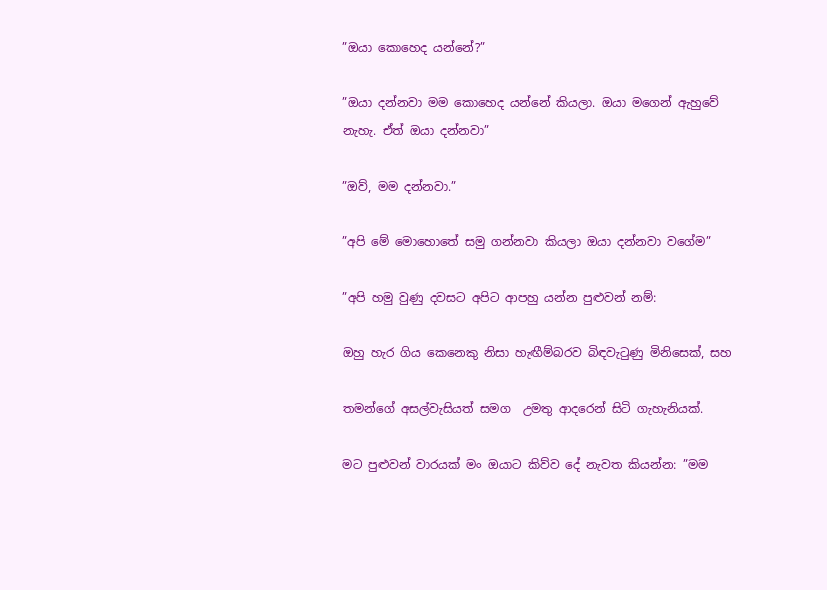”ඔයා කොහෙද යන්නේ?”

”ඔයා දන්නවා මම කොහෙද යන්නේ කියලා. ඔයා මගෙන් ඇහුවේ නැහැ. ඒත් ඔයා දන්නවා”

”ඔව්, මම දන්නවා.”

”අපි මේ මොහොතේ සමු ගන්නවා කියලා ඔයා දන්නවා වගේම”

”අපි හමු වුණු දවසට අපිට ආපහු යන්න පුළුවන් නම්:

ඔහු හැර ගිය කෙනෙකු නිසා හැඟීම්බරව බිඳවැටුණු මිනිසෙක්, සහ

තමන්ගේ අසල්වැසියත් සමග  උමතු ආදරෙන් සිටි ගැහැනියක්.

මට පුළුවන් වාරයක් මං ඔයාට කිව්ව දේ නැවත කියන්න: ”මම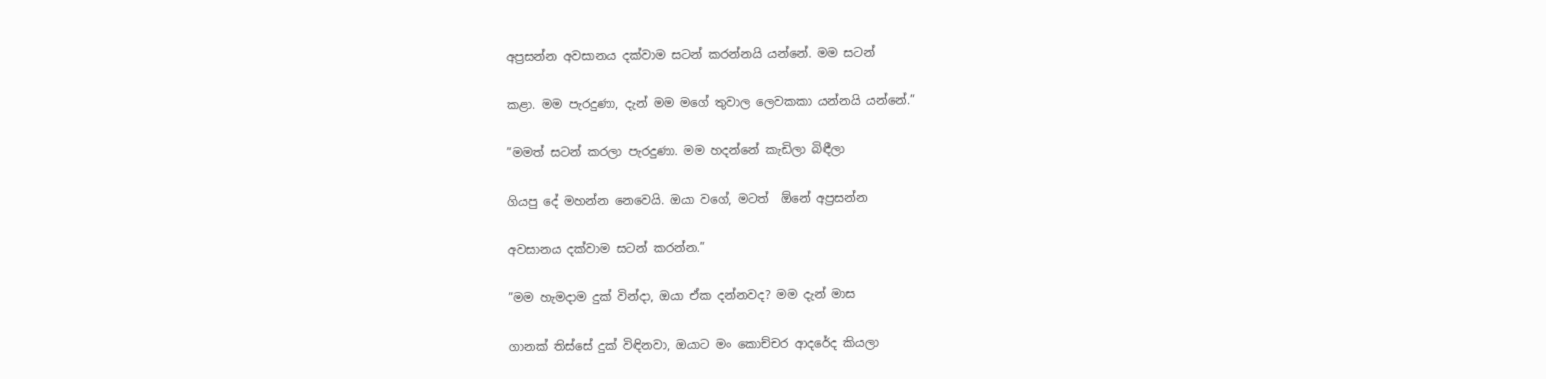අප්‍රසන්න අවසානය දක්වාම සටන් කරන්නයි යන්නේ. මම සටන්

කළා. මම පැරදුණා, දැන් මම මගේ තුවාල ලෙවකකා යන්නයි යන්නේ.”

”මමත් සටන් කරලා පැරදුණා. මම හදන්නේ කැඩිලා බිඳීලා

ගියපු දේ මහන්න නෙවෙයි. ඔයා වගේ, මටත්  ඕනේ අප්‍රසන්න

අවසානය දක්වාම සටන් කරන්න.”

”මම හැමදාම දුක් වින්දා, ඔයා ඒක දන්නවද? මම දැන් මාස

ගානක් තිස්සේ දුක් විඳිනවා, ඔයාට මං කොච්චර ආදරේද කියලා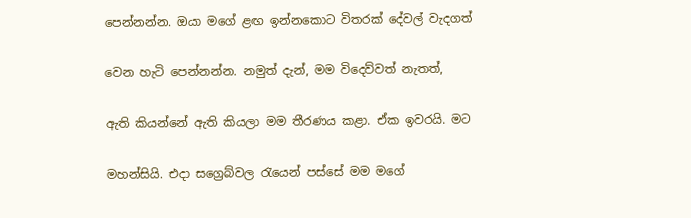පෙන්නන්න. ඔයා මගේ ළඟ ඉන්නකොට විතරක් දේවල් වැදගත්

වෙන හැටි පෙන්නන්න. නමුත් දැන්, මම විදෙව්වත් නැතත්,

ඇති කියන්නේ ඇති කියලා මම තීරණය කළා. ඒක ඉවරයි. මට

මහන්සියි. එදා සග්‍රෙබ්වල රැයෙන් පස්සේ මම මගේ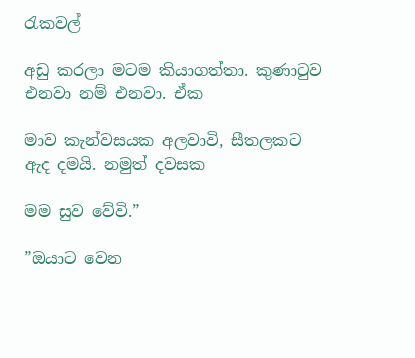රැකවල්

අඩු කරලා මටම කියාගත්තා. කුණාටුව එනවා නම් එනවා. ඒක

මාව කැන්වසයක අලවාවි, සීතලකට ඇද දමයි. නමුත් දවසක

මම සුව වේවි.”

”ඔයාට වෙන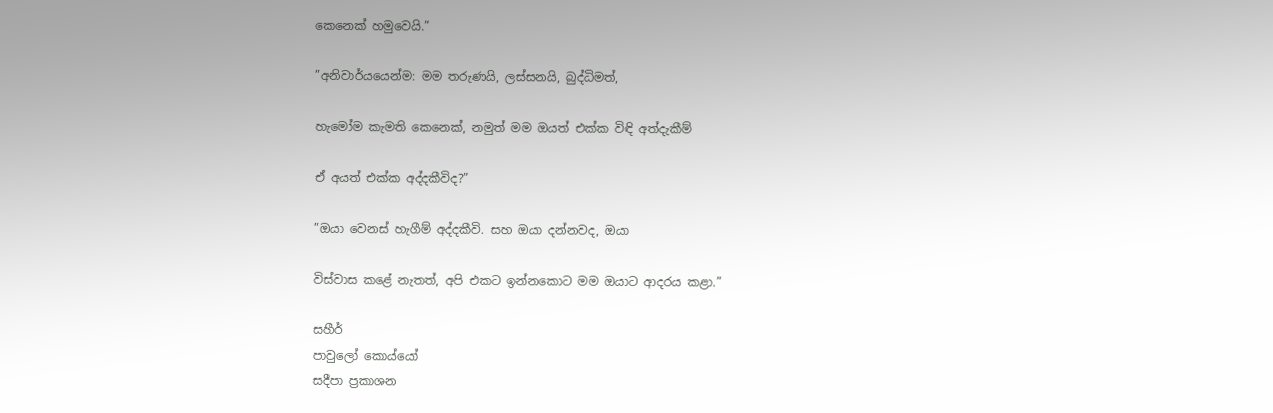කෙනෙක් හමුවෙයි.”

”අනිවාර්යයෙන්ම: මම තරුණයි, ලස්සනයි, බුද්ධිමත්,

හැමෝම කැමති කෙනෙක්, නමුත් මම ඔයත් එක්ක විඳි අත්දැකීම්

ඒ අයත් එක්ක අද්දකීවිද?”

”ඔයා වෙනස් හැගීම් අද්දකීවි. සහ ඔයා දන්නවද, ඔයා

විස්වාස කළේ නැතත්, අපි එකට ඉන්නකොට මම ඔයාට ආදරය කළා.”

සහීර්
පාවුලෝ කොය්යෝ
සදීපා ප්‍රකාශන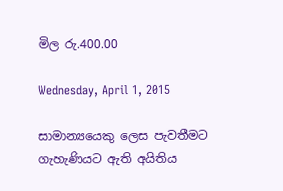මිල රු.400.00

Wednesday, April 1, 2015

සාමාන්‍යයෙකු ලෙස පැවතීමට ගැහැණියට ඇති අයිතිය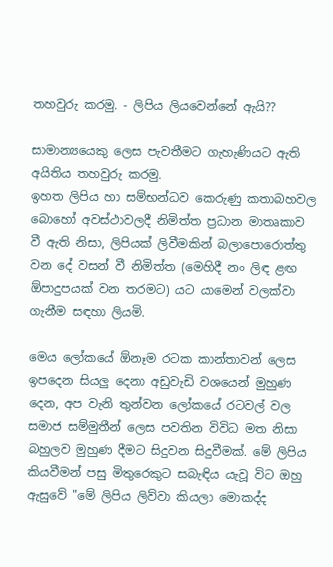තහවුරු කරමු. - ලිපිය ලියවෙන්නේ ඇයි??

සාමාන්‍යයෙකු ලෙස පැවතීමට ගැහැණියට ඇති අයිතිය තහවුරු කරමු.
ඉහත ලිපිය හා සම්භන්ධව කෙරුණු කතාබහවල බොහෝ අවස්ථාවලදී නිමිත්ත ප්‍රධාන මාතෘකාව වී ඇති නිසා, ලිපියක් ලිවීමකින් බලාපොරොත්තු වන දේ වසන් වී නිමිත්ත (මෙහිදී නං ලිඳ ළඟ ඕපාදුපයක් වන තරමට) යට යාමෙන් වලක්වා ගැනීම සඳහා ලියමි.

මෙය ලෝකයේ ඕනෑම රටක කාන්තාවන් ලෙස ඉපදෙන සියලු දෙනා අඩුවැඩි වශයෙන් මුහුණ දෙන, අප වැනි තුන්වන ලෝකයේ රටවල් වල සමාජ සම්මුතීන් ලෙස පවතින විවිධ මත නිසා බහුලව මුහුණ දීමට සිදුවන සිදුවීමක්. මේ ලිපිය කියවීමන් පසු මිතුරෙකුට සබැඳිය යැවූ විට ඔහු ඇසුවේ "මේ ලිපිය ලිව්වා කියලා මොකද්ද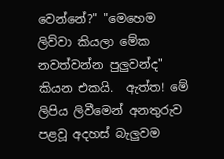වෙන්නේ?" "මෙහෙම ලිව්වා කියලා මේක නවත්වන්න පුලුවන්ද" කියන එකයි.  ඇත්ත! මේ ලිපිය ලිවීමෙන් අනතුරුව පළවූ අදහස් බැලුවම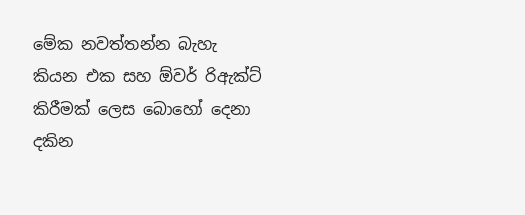මේක නවත්තන්න බැහැ කියන එක සහ ඕවර් රිඇක්ට් කිරීමක් ලෙස බොහෝ දෙනා දකින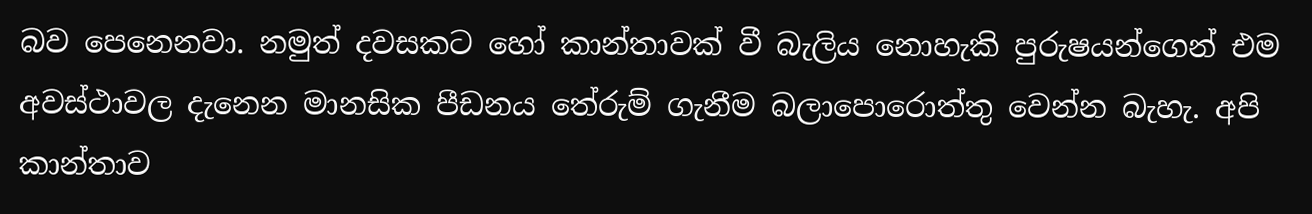බව පෙනෙනවා. නමුත් දවසකට හෝ කාන්තාවක් වී බැලිය නොහැකි පුරුෂයන්ගෙන් එම අවස්ථාවල දැනෙන මානසික පීඩනය තේරුම් ගැනීම බලාපොරොත්තු වෙන්න බැහැ. අපි කාන්තාව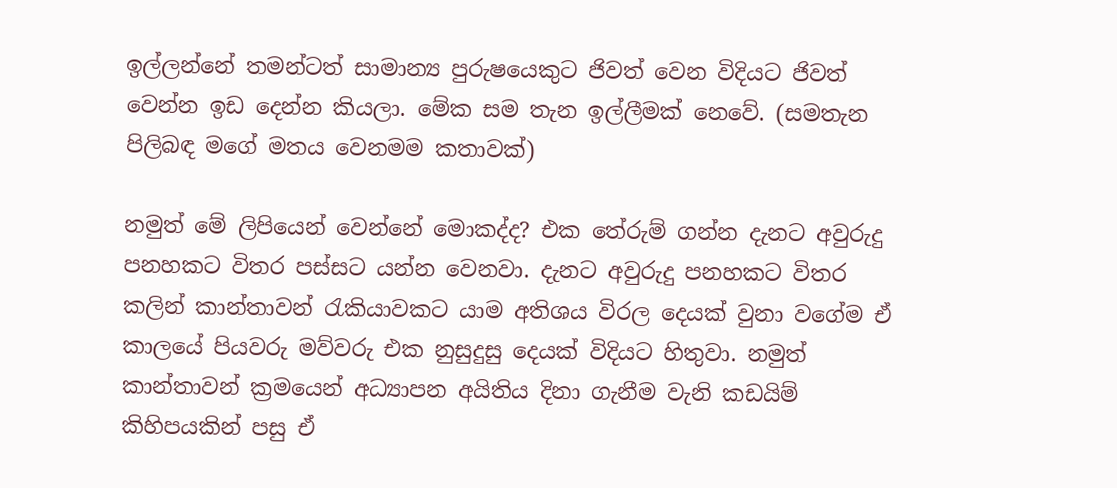ඉල්ලන්නේ තමන්ටත් සාමාන්‍ය පුරුෂයෙකුට ජිවත් වෙන විදියට ජිවත් වෙන්න ඉඩ දෙන්න කියලා. මේක සම තැන ඉල්ලීමක් නෙවේ. (සමතැන පිලිබඳ මගේ මතය වෙනමම කතාවක්)

නමුත් මේ ලිපියෙන් වෙන්නේ මොකද්ද? එක තේරුම් ගන්න දැනට අවුරුදු පනහකට විතර පස්සට යන්න වෙනවා. දැනට අවුරුදු පනහකට විතර කලින් කාන්තාවන් රැකියාවකට යාම අතිශය විරල දෙයක් වුනා වගේම ඒ කාලයේ පියවරු මව්වරු එක නුසුදුසු දෙයක් විදියට හිතුවා. නමුත් කාන්තාවන් ක්‍රමයෙන් අධ්‍යාපන අයිතිය දිනා ගැනීම වැනි කඩයිම් කිහිපයකින් පසු ඒ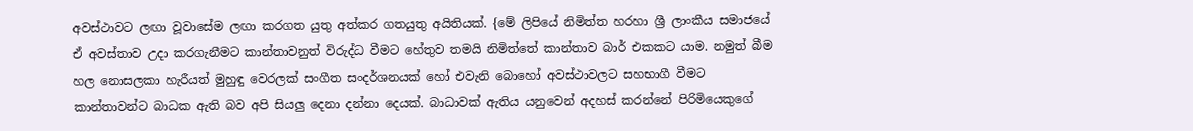අවස්ථාවට ලඟා වූවාසේම ලඟා කරගත යුතු අත්කර ගතයුතු අයිතියක්. {මේ ලිපියේ නිමිත්ත හරහා ශ්‍රී ලාංකීය සමාජයේ ඒ අවස්තාව උදා කරගැනීමට කාන්තාවනුත් විරුද්ධ වීමට හේතුව තමයි නිමිත්තේ කාන්තාව බාර් එකකට යාම. නමුත් බීම හල නොසලකා හැරීයත් මුහුඳු වෙරලක් සංගීත සංදර්ශනයක් හෝ එවැනි බොහෝ අවස්ථාවලට සහභාගී වීමට කාන්තාවන්ට බාධක ඇති බව අපි සියලු දෙනා දන්නා දෙයක්. බාධාවක් ඇතිය යනුවෙන් අදහස් කරන්නේ පිරිමියෙකුගේ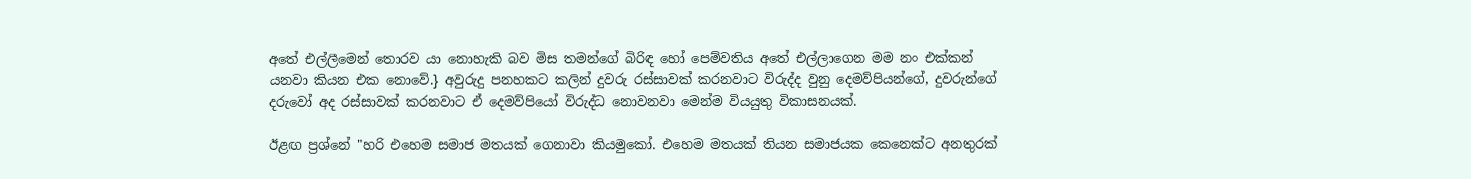අතේ එල්ලීමෙන් තොරව යා නොහැකි බව මිස තමන්ගේ බිරිඳ හෝ පෙම්වතිය අතේ එල්ලාගෙන මම නං එක්කන් යනවා කියන එක නොවේ.} අවුරුදු පනහකට කලින් දුවරු රස්සාවක් කරනවාට විරුද්ද වුනු දෙමව්පියන්ගේ, දුවරුන්ගේ දරුවෝ අද රස්සාවක් කරනවාට ඒ දෙමව්පියෝ විරුද්ධ නොවනවා මෙන්ම වියයුතු විකාසනයක්.

ඊළඟ ප්‍රශ්නේ "හරි එහෙම සමාජ මතයක් ගෙනාවා කියමුකෝ. එහෙම මතයක් තියන සමාජයක කෙනෙක්ට අනතුරක්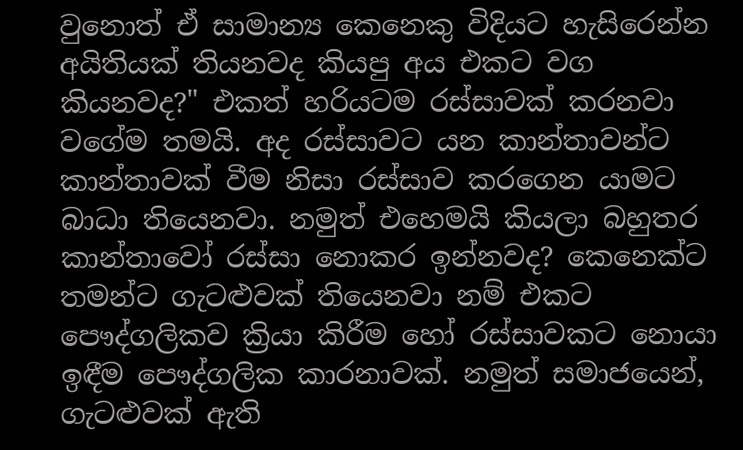වුනොත් ඒ සාමාන්‍ය කෙනෙකු විදියට හැසිරෙන්න අයිතියක් තියනවද කියපු අය එකට වග කියනවද?" එකත් හරියටම රස්සාවක් කරනවා වගේම තමයි. අද රස්සාවට යන කාන්තාවන්ට කාන්තාවක් වීම නිසා රස්සාව කරගෙන යාමට බාධා තියෙනවා. නමුත් එහෙමයි කියලා බහුතර කාන්තාවෝ රස්සා නොකර ඉන්නවද? කෙනෙක්ට තමන්ට ගැටළුවක් තියෙනවා නම් එකට පෞද්ගලිකව ක්‍රියා කිරීම හෝ රස්සාවකට නොයා ඉඳීම පෞද්ගලික කාරනාවක්. නමුත් සමාජයෙන්, ගැටළුවක් ඇති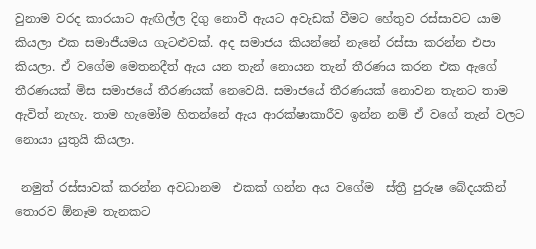වුනාම වරද කාරයාට ඇඟිල්ල දිගු නොවී ඇයට අවැඩක් වීමට හේතුව රස්සාවට යාම කියලා එක සමාජීයමය ගැටළුවක්. අද සමාජය කියන්නේ නැනේ රස්සා කරන්න එපා කියලා. ඒ වගේම මෙතනදීත් ඇය යන තැන් නොයන තැන් තීරණය කරන එක ඇගේ තීරණයක් මිස සමාජයේ තීරණයක් නෙවෙයි. සමාජයේ තීරණයක් නොවන තැනට තාම ඇවිත් නැහැ. තාම හැමෝම හිතන්නේ ඇය ආරක්ෂාකාරීව ඉන්න නම් ඒ වගේ තැන් වලට නොයා යුතුයි කියලා.

 නමුත් රස්සාවක් කරන්න අවධානම  එකක් ගන්න අය වගේම  ස්ත්‍රී පුරුෂ බේදයකින් තොරව ඕනෑම තැනකට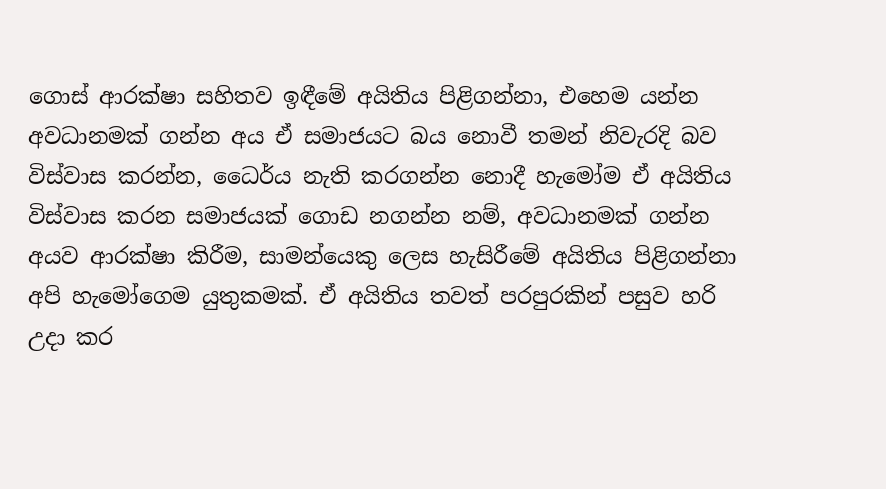ගොස් ආරක්ෂා සහිතව ඉඳීමේ අයිතිය පිළිගන්නා, එහෙම යන්න අවධානමක් ගන්න අය ඒ සමාජයට බය නොවී තමන් නිවැරදි බව විස්වාස කරන්න, ධෛර්ය නැති කරගන්න නොදී හැමෝම ඒ අයිතිය විස්වාස කරන සමාජයක් ගොඩ නගන්න නම්, අවධානමක් ගන්න අයව ආරක්ෂා කිරීම, සාමන්යෙකු ලෙස හැසිරීමේ අයිතිය පිළිගන්නා අපි හැමෝගෙම යුතුකමක්. ඒ අයිතිය තවත් පරපුරකින් පසුව හරි උදා කර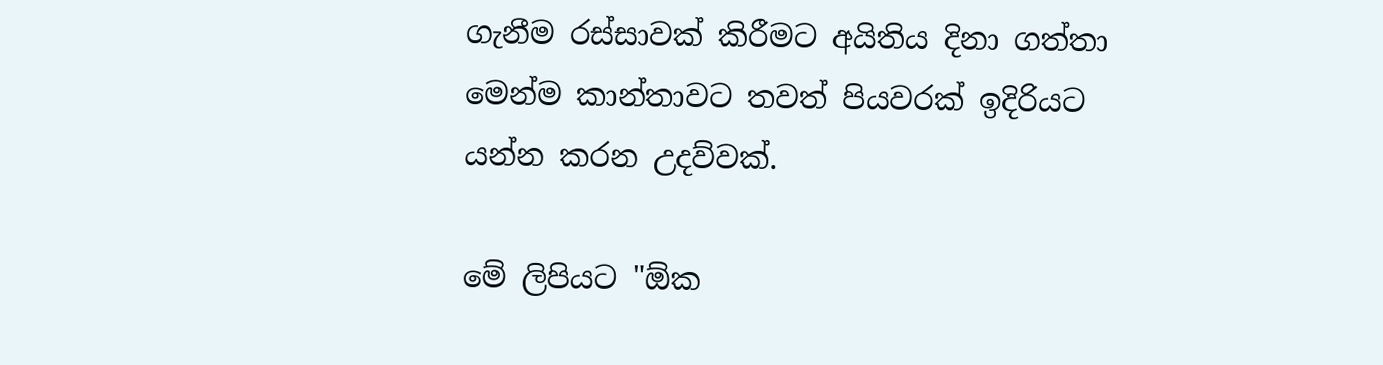ගැනීම රස්සාවක් කිරීමට අයිතිය දිනා ගත්තා මෙන්ම කාන්තාවට තවත් පියවරක් ඉදිරියට යන්න කරන උදව්වක්.

මේ ලිපියට "ඕක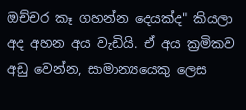ඔච්චර කෑ ගහන්න දෙයක්ද" කියලා අද අහන අය වැඩියි. ඒ අය ක්‍රමිකව අඩු වෙන්න, සාමාන්‍යයෙකු ලෙස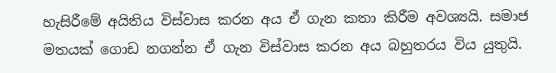හැසිරීමේ අයිතිය විස්වාස කරන අය ඒ ගැන කතා කිරීම අවශ්‍යයි. සමාජ මතයක් ගොඩ නගන්න ඒ ගැන විස්වාස කරන අය බහුතරය විය යුතුයි.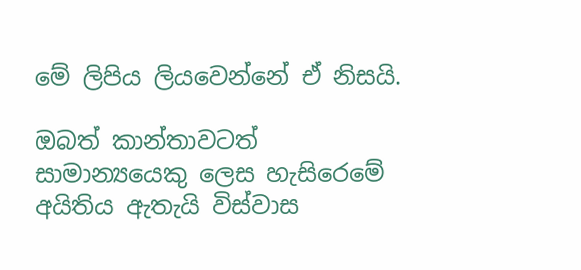මේ ලිපිය ලියවෙන්නේ ඒ නිසයි.

ඔබත් කාන්තාවටත් සාමාන්‍යයෙකු ලෙස හැසිරෙමේ අයිතිය ඇතැයි විස්වාස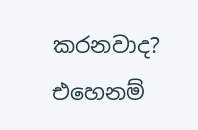කරනවාද? එහෙනම්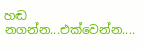හඬ නගන්න...එක්වෙන්න....